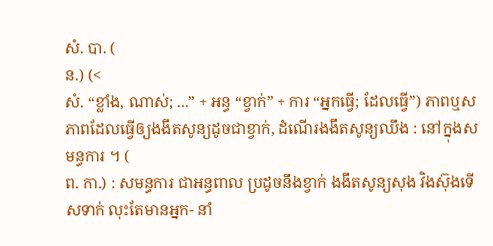សំ. បា. (
ន.) (<
សំ. “ខ្លាំង, ណាស់; ...” + អន្ធ “ខ្វាក់” + ការ “អ្នកធ្វើ; ដែលធ្វើ”) ភាពឬសភាពដែលធ្វើឲ្យងងឹតសូន្យដូចជាខ្វាក់, ដំណើរងងឹតសូន្យឈឹង : នៅក្នុងសមន្ធការ ។ (
ព. កា.) : សមន្ធការ ជាអន្ធពាល ប្រដូចនឹងខ្វាក់ ងងឹតសូន្យសុង វិងស៊ុងទើសទាក់ លុះតែមានអ្នក- នាំ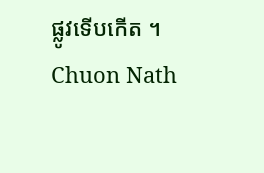ផ្លូវទើបកើត ។
Chuon Nath